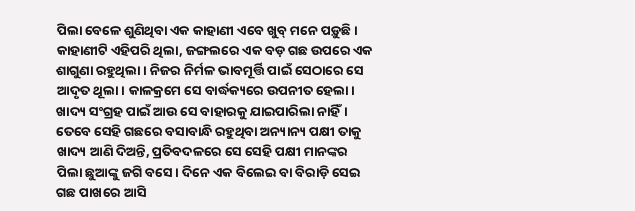ପିଲା ବେଳେ ଶୁଣିଥିବା ଏକ କାହାଣୀ ଏବେ ଖୁବ୍ ମନେ ପଡ଼ୁଛି। କାହାଣୀଟି ଏହିପରି ଥିଲା, ଜଙ୍ଗଲରେ ଏକ ବଡ଼ ଗଛ ଉପରେ ଏକ ଶାଗୁଣା ରହୁଥିଲା। ନିଜର ନିର୍ମଳ ଭାବମୂର୍ତ୍ତି ପାଇଁ ସେଠାରେ ସେ ଆଦୃତ ଥୂଲା। କାଳକ୍ରମେ ସେ ବାର୍ଦ୍ଧକ୍ୟରେ ଉପନୀତ ହେଲା। ଖାଦ୍ୟ ସଂଗ୍ରହ ପାଇଁ ଆଉ ସେ ବାହାରକୁ ଯାଇପାରିଲା ନାହିଁ। ତେବେ ସେହି ଗଛରେ ବସାବାନ୍ଧି ରହୁଥିବା ଅନ୍ୟାନ୍ୟ ପକ୍ଷୀ ତାକୁ ଖାଦ୍ୟ ଆଣି ଦିଅନ୍ତି, ପ୍ରତିବଦଳରେ ସେ ସେହି ପକ୍ଷୀ ମାନଙ୍କର ପିଲା ଛୁଆଙ୍କୁ ଜଗି ବସେ। ଦିନେ ଏକ ବିଲେଇ ବା ବିରାଡ଼ି ସେଇ ଗଛ ପାଖରେ ଆସି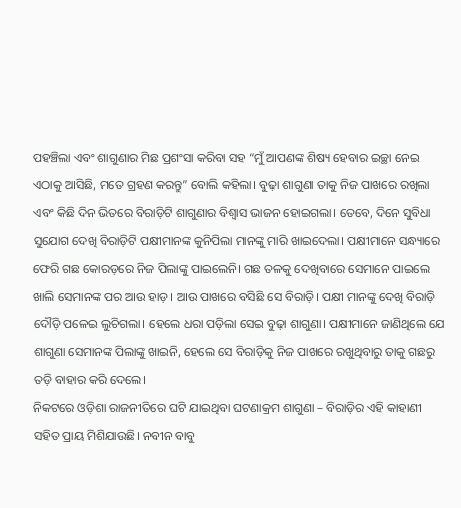ପହଞ୍ଚିଲା ଏବଂ ଶାଗୁଣାର ମିଛ ପ୍ରଶଂସା କରିବା ସହ “ମୁଁ ଆପଣଙ୍କ ଶିଷ୍ୟ ହେବାର ଇଚ୍ଛା ନେଇ ଏଠାକୁ ଆସିଛି, ମତେ ଗ୍ରହଣ କରନ୍ତୁ” ବୋଲି କହିଲା। ବୁଢ଼ା ଶାଗୁଣା ତାକୁ ନିଜ ପାଖରେ ରଖିଲା ଏବଂ କିଛି ଦିନ ଭିତରେ ବିରାଡ଼ିଟି ଶାଗୁଣାର ବିଶ୍ବାସ ଭାଜନ ହୋଇଗଲା। ତେବେ, ଦିନେ ସୁବିଧା ସୁଯୋଗ ଦେଖି ବିରାଡ଼ିଟି ପକ୍ଷୀମାନଙ୍କ କୁନିପିଲା ମାନଙ୍କୁ ମାରି ଖାଇଦେଲା। ପକ୍ଷୀମାନେ ସନ୍ଧ୍ୟାରେ ଫେରି ଗଛ କୋରଡ଼ରେ ନିଜ ପିଲାଙ୍କୁ ପାଇଲେନି। ଗଛ ତଳକୁ ଦେଖିବାରେ ସେମାନେ ପାଇଲେ ଖାଲି ସେମାନଙ୍କ ପର ଆଉ ହାଡ଼। ଆଉ ପାଖରେ ବସିଛି ସେ ବିରାଡ଼ି। ପକ୍ଷୀ ମାନଙ୍କୁ ଦେଖି ବିରାଡ଼ି ଦୌଡ଼ି ପଳେଇ ଲୁଚିଗଲା। ହେଲେ ଧରା ପଡ଼ିଲା ସେଇ ବୁଢ଼ା ଶାଗୁଣା। ପକ୍ଷୀମାନେ ଜାଣିଥିଲେ ଯେ ଶାଗୁଣା ସେମାନଙ୍କ ପିଲାଙ୍କୁ ଖାଇନି, ହେଲେ ସେ ବିରାଡ଼ିକୁ ନିଜ ପାଖରେ ରଖୁଥିବାରୁ ତାକୁ ଗଛରୁ ତଡ଼ି ବାହାର କରି ଦେଲେ।
ନିକଟରେ ଓଡ଼ିଶା ରାଜନୀତିରେ ଘଟି ଯାଇଥିବା ଘଟଣାକ୍ରମ ଶାଗୁଣା – ବିରାଡ଼ିର ଏହି କାହାଣୀ ସହିତ ପ୍ରାୟ ମିଶିଯାଉଛି। ନବୀନ ବାବୁ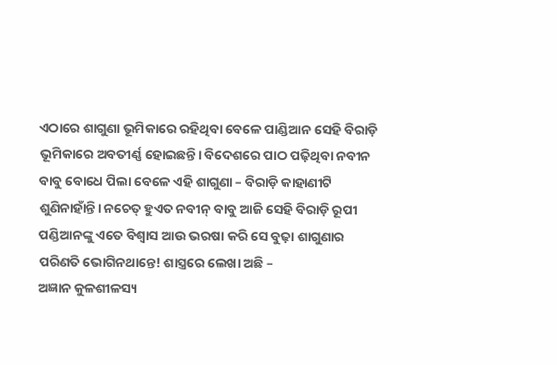ଏଠାରେ ଶାଗୁଣା ଭୂମିକାରେ ରହିଥିବା ବେଳେ ପାଣ୍ଡିଆନ ସେହି ବିରାଡ଼ି ଭୂମିକାରେ ଅବତୀର୍ଣ୍ଣ ହୋଇଛନ୍ତି। ବିଦେଶରେ ପାଠ ପଢ଼ିଥିବା ନବୀନ ବାବୁ ବୋଧେ ପିଲା ବେଳେ ଏହି ଶାଗୁଣା – ବିରାଡ଼ି କାହାଣୀଟି ଶୁଣିନାହାଁନ୍ତି। ନଚେତ୍ ହୁଏତ ନବୀନ୍ ବାବୁ ଆଜି ସେହି ବିରାଡ଼ି ରୂପୀ ପଣ୍ଡିଆନଙ୍କୁ ଏତେ ବିଶ୍ୱାସ ଆଉ ଭରଷା କରି ସେ ବୁଢ଼ା ଶାଗୁଣାର ପରିଣତି ଭୋଗିନଥାନ୍ତେ! ଶାସ୍ତ୍ରରେ ଲେଖା ଅଛି –
ଅଜ୍ଞାନ କୁଳଶୀଳସ୍ୟ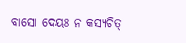ବାସୋ ଦେୟଃ ନ କସ୍ୟଚିତ୍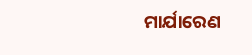ମାର୍ଯାରେଣ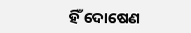ହିଁ ଦୋଷେଣ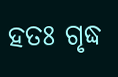ହତଃ ଗୃଦ୍ଧ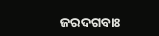ଜରଦଗବାଃ